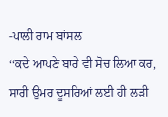-ਪਾਲੀ ਰਾਮ ਬਾਂਸਲ
‘‘ਕਦੇ ਆਪਣੇ ਬਾਰੇ ਵੀ ਸੋਚ ਲਿਆ ਕਰ, ਸਾਰੀ ਉਮਰ ਦੂਸਰਿਆਂ ਲਈ ਹੀ ਲੜੀ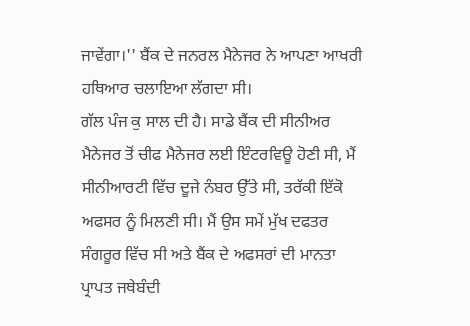ਜਾਵੇਂਗਾ।'' ਬੈਂਕ ਦੇ ਜਨਰਲ ਮੈਨੇਜਰ ਨੇ ਆਪਣਾ ਆਖਰੀ ਹਥਿਆਰ ਚਲਾਇਆ ਲੱਗਦਾ ਸੀ।
ਗੱਲ ਪੰਜ ਕੁ ਸਾਲ ਦੀ ਹੈ। ਸਾਡੇ ਬੈਂਕ ਦੀ ਸੀਨੀਅਰ ਮੈਨੇਜਰ ਤੋਂ ਚੀਫ ਮੈਨੇਜਰ ਲਈ ਇੰਟਰਵਿਊ ਹੋਣੀ ਸੀ, ਮੈਂ ਸੀਨੀਆਰਟੀ ਵਿੱਚ ਦੂਜੇ ਨੰਬਰ ਉੱਤੇ ਸੀ, ਤਰੱਕੀ ਇੱਕੋ ਅਫਸਰ ਨੂੰ ਮਿਲਣੀ ਸੀ। ਮੈਂ ਉਸ ਸਮੇਂ ਮੁੱਖ ਦਫਤਰ ਸੰਗਰੂਰ ਵਿੱਚ ਸੀ ਅਤੇ ਬੈਂਕ ਦੇ ਅਫਸਰਾਂ ਦੀ ਮਾਨਤਾ ਪ੍ਰਾਪਤ ਜਥੇਬੰਦੀ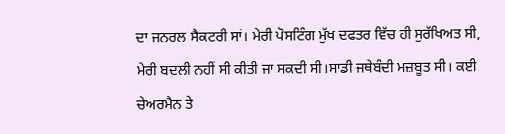ਦਾ ਜਨਰਲ ਸੈਕਟਰੀ ਸਾਂ। ਮੇਰੀ ਪੋਸਟਿੰਗ ਮੁੱਖ ਦਫਤਰ ਵਿੱਚ ਹੀ ਸੁਰੱਖਿਅਤ ਸੀ, ਮੇਰੀ ਬਦਲੀ ਨਹੀਂ ਸੀ ਕੀਤੀ ਜਾ ਸਕਦੀ ਸੀ।ਸਾਡੀ ਜਥੇਬੰਦੀ ਮਜ਼ਬੂਤ ਸੀ। ਕਈ ਚੇਅਰਮੈਨ ਤੇ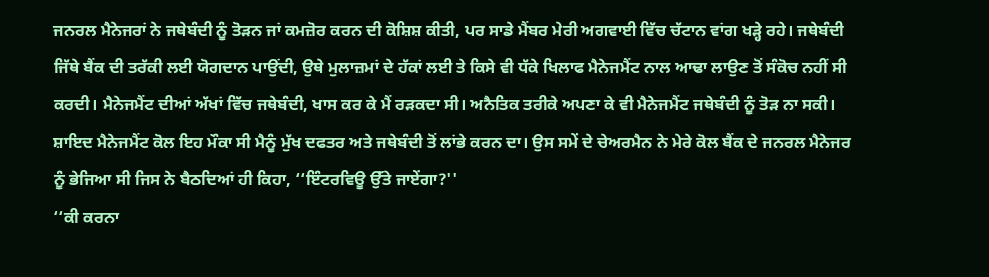ਜਨਰਲ ਮੈਨੇਜਰਾਂ ਨੇ ਜਥੇਬੰਦੀ ਨੂੰ ਤੋੜਨ ਜਾਂ ਕਮਜ਼ੋਰ ਕਰਨ ਦੀ ਕੋਸ਼ਿਸ਼ ਕੀਤੀ, ਪਰ ਸਾਡੇ ਮੈਂਬਰ ਮੇਰੀ ਅਗਵਾਈ ਵਿੱਚ ਚੱਟਾਨ ਵਾਂਗ ਖੜ੍ਹੇ ਰਹੇ। ਜਥੇਬੰਦੀ ਜਿੱਥੇ ਬੈਂਕ ਦੀ ਤਰੱਕੀ ਲਈ ਯੋਗਦਾਨ ਪਾਉਂਦੀ, ਉਥੇ ਮੁਲਾਜ਼ਮਾਂ ਦੇ ਹੱਕਾਂ ਲਈ ਤੇ ਕਿਸੇ ਵੀ ਧੱਕੇ ਖਿਲਾਫ ਮੈਨੇਜਮੈਂਟ ਨਾਲ ਆਢਾ ਲਾਉਣ ਤੋਂ ਸੰਕੋਚ ਨਹੀਂ ਸੀ ਕਰਦੀ। ਮੈਨੇਜਮੈਂਟ ਦੀਆਂ ਅੱਖਾਂ ਵਿੱਚ ਜਥੇਬੰਦੀ, ਖਾਸ ਕਰ ਕੇ ਮੈਂ ਰੜਕਦਾ ਸੀ। ਅਨੈਤਿਕ ਤਰੀਕੇ ਅਪਣਾ ਕੇ ਵੀ ਮੈਨੇਜਮੈਂਟ ਜਥੇਬੰਦੀ ਨੂੰ ਤੋੜ ਨਾ ਸਕੀ।
ਸ਼ਾਇਦ ਮੈਨੇਜਮੈਂਟ ਕੋਲ ਇਹ ਮੌਕਾ ਸੀ ਮੈਨੂੰ ਮੁੱਖ ਦਫਤਰ ਅਤੇ ਜਥੇਬੰਦੀ ਤੋਂ ਲਾਂਭੇ ਕਰਨ ਦਾ। ਉਸ ਸਮੇਂ ਦੇ ਚੇਅਰਮੈਨ ਨੇ ਮੇਰੇ ਕੋਲ ਬੈਂਕ ਦੇ ਜਨਰਲ ਮੈਨੇਜਰ ਨੂੰ ਭੇਜਿਆ ਸੀ ਜਿਸ ਨੇ ਬੈਠਦਿਆਂ ਹੀ ਕਿਹਾ, ‘‘ਇੰਟਰਵਿਊ ਉੱਤੇ ਜਾਏਂਗਾ?''
‘‘ਕੀ ਕਰਨਾ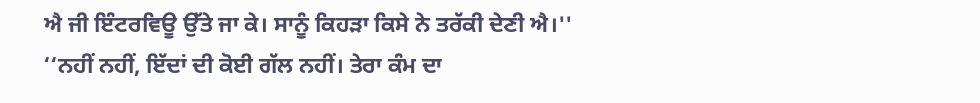ਐ ਜੀ ਇੰਟਰਵਿਊ ਉੱਤੇ ਜਾ ਕੇ। ਸਾਨੂੰ ਕਿਹੜਾ ਕਿਸੇ ਨੇ ਤਰੱਕੀ ਦੇਣੀ ਐ।''
‘‘ਨਹੀਂ ਨਹੀਂ, ਇੱਦਾਂ ਦੀ ਕੋਈ ਗੱਲ ਨਹੀਂ। ਤੇਰਾ ਕੰਮ ਦਾ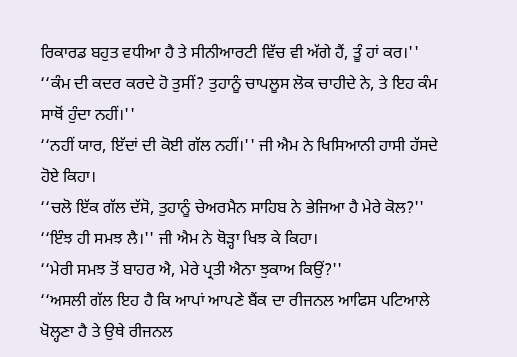ਰਿਕਾਰਡ ਬਹੁਤ ਵਧੀਆ ਹੈ ਤੇ ਸੀਨੀਆਰਟੀ ਵਿੱਚ ਵੀ ਅੱਗੇ ਹੈਂ, ਤੂੰ ਹਾਂ ਕਰ।''
‘‘ਕੰਮ ਦੀ ਕਦਰ ਕਰਦੇ ਹੋ ਤੁਸੀਂ? ਤੁਹਾਨੂੰ ਚਾਪਲੂਸ ਲੋਕ ਚਾਹੀਦੇ ਨੇ, ਤੇ ਇਹ ਕੰਮ ਸਾਥੋਂ ਹੁੰਦਾ ਨਹੀਂ।''
‘‘ਨਹੀਂ ਯਾਰ, ਇੱਦਾਂ ਦੀ ਕੋਈ ਗੱਲ ਨਹੀਂ।'' ਜੀ ਐਮ ਨੇ ਖਿਸਿਆਨੀ ਹਾਸੀ ਹੱਸਦੇ ਹੋਏ ਕਿਹਾ।
‘‘ਚਲੋ ਇੱਕ ਗੱਲ ਦੱਸੋ, ਤੁਹਾਨੂੰ ਚੇਅਰਮੈਨ ਸਾਹਿਬ ਨੇ ਭੇਜਿਆ ਹੈ ਮੇਰੇ ਕੋਲ?''
‘‘ਇੰਝ ਹੀ ਸਮਝ ਲੈ।'' ਜੀ ਐਮ ਨੇ ਥੋੜ੍ਹਾ ਖਿਝ ਕੇ ਕਿਹਾ।
‘‘ਮੇਰੀ ਸਮਝ ਤੋਂ ਬਾਹਰ ਐ, ਮੇਰੇ ਪ੍ਰਤੀ ਐਨਾ ਝੁਕਾਅ ਕਿਉਂ?''
‘‘ਅਸਲੀ ਗੱਲ ਇਹ ਹੈ ਕਿ ਆਪਾਂ ਆਪਣੇ ਬੈਂਕ ਦਾ ਰੀਜਨਲ ਆਫਿਸ ਪਟਿਆਲੇ ਖੋਲ੍ਹਣਾ ਹੈ ਤੇ ਉਥੇ ਰੀਜਨਲ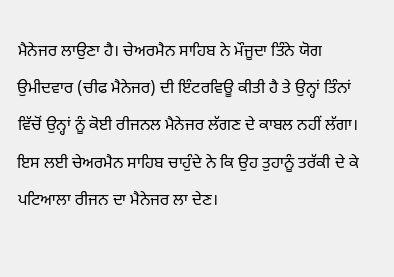ਮੈਨੇਜਰ ਲਾਉਣਾ ਹੈ। ਚੇਅਰਮੈਨ ਸਾਹਿਬ ਨੇ ਮੌਜੂਦਾ ਤਿੰਨੇ ਯੋਗ ਉਮੀਦਵਾਰ (ਚੀਫ ਮੈਨੇਜਰ) ਦੀ ਇੰਟਰਵਿਊ ਕੀਤੀ ਹੈ ਤੇ ਉਨ੍ਹਾਂ ਤਿੰਨਾਂ ਵਿੱਚੋਂ ਉਨ੍ਹਾਂ ਨੂੰ ਕੋਈ ਰੀਜਨਲ ਮੈਨੇਜਰ ਲੱਗਣ ਦੇ ਕਾਬਲ ਨਹੀਂ ਲੱਗਾ। ਇਸ ਲਈ ਚੇਅਰਮੈਨ ਸਾਹਿਬ ਚਾਹੁੰਦੇ ਨੇ ਕਿ ਉਹ ਤੁਹਾਨੂੰ ਤਰੱਕੀ ਦੇ ਕੇ ਪਟਿਆਲਾ ਰੀਜਨ ਦਾ ਮੈਨੇਜਰ ਲਾ ਦੇਣ।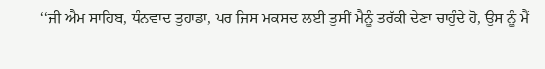‘‘ਜੀ ਐਮ ਸਾਹਿਬ, ਧੰਨਵਾਦ ਤੁਹਾਡਾ, ਪਰ ਜਿਸ ਮਕਸਦ ਲਈ ਤੁਸੀਂ ਮੈਨੂੰ ਤਰੱਕੀ ਦੇਣਾ ਚਾਹੁੰਦੇ ਹੋ, ਉਸ ਨੂੰ ਮੈਂ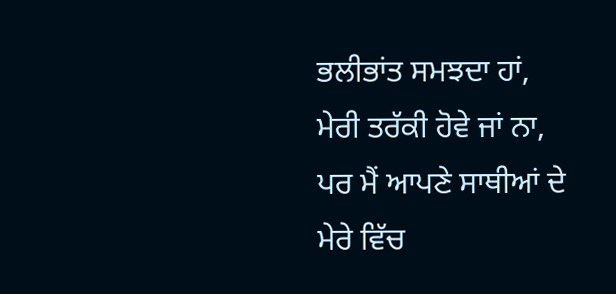ਭਲੀਭਾਂਤ ਸਮਝਦਾ ਹਾਂ, ਮੇਰੀ ਤਰੱਕੀ ਹੋਵੇ ਜਾਂ ਨਾ, ਪਰ ਮੈਂ ਆਪਣੇ ਸਾਥੀਆਂ ਦੇ ਮੇਰੇ ਵਿੱਚ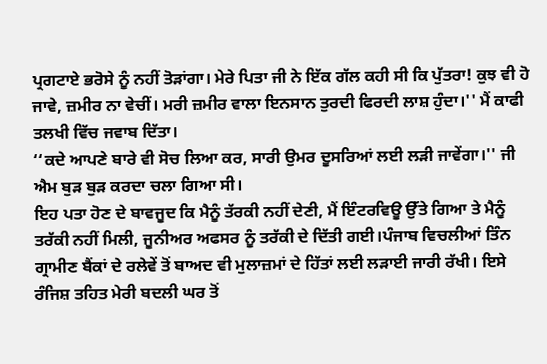ਪ੍ਰਗਟਾਏ ਭਰੋਸੇ ਨੂੰ ਨਹੀਂ ਤੋੜਾਂਗਾ। ਮੇਰੇ ਪਿਤਾ ਜੀ ਨੇ ਇੱਕ ਗੱਲ ਕਹੀ ਸੀ ਕਿ ਪੁੱਤਰਾ! ਕੁਝ ਵੀ ਹੋ ਜਾਵੇ, ਜ਼ਮੀਰ ਨਾ ਵੇਚੀਂ। ਮਰੀ ਜ਼ਮੀਰ ਵਾਲਾ ਇਨਸਾਨ ਤੁਰਦੀ ਫਿਰਦੀ ਲਾਸ਼ ਹੁੰਦਾ।'' ਮੈਂ ਕਾਫੀ ਤਲਖੀ ਵਿੱਚ ਜਵਾਬ ਦਿੱਤਾ।
‘‘ਕਦੇ ਆਪਣੇ ਬਾਰੇ ਵੀ ਸੋਚ ਲਿਆ ਕਰ, ਸਾਰੀ ਉਮਰ ਦੂਸਰਿਆਂ ਲਈ ਲੜੀ ਜਾਵੇਂਗਾ।'' ਜੀ ਐਮ ਬੁੜ ਬੁੜ ਕਰਦਾ ਚਲਾ ਗਿਆ ਸੀ।
ਇਹ ਪਤਾ ਹੋਣ ਦੇ ਬਾਵਜੂਦ ਕਿ ਮੈਨੂੰ ਤੱਰਕੀ ਨਹੀਂ ਦੇਣੀ, ਮੈਂ ਇੰਟਰਵਿਊ ਉੱਤੇ ਗਿਆ ਤੇ ਮੈਨੂੰ ਤਰੱਕੀ ਨਹੀਂ ਮਿਲੀ, ਜੂਨੀਅਰ ਅਫਸਰ ਨੂੰ ਤਰੱਕੀ ਦੇ ਦਿੱਤੀ ਗਈ।ਪੰਜਾਬ ਵਿਚਲੀਆਂ ਤਿੰਨ ਗ੍ਰਾਮੀਣ ਬੈਂਕਾਂ ਦੇ ਰਲੇਵੇਂ ਤੋਂ ਬਾਅਦ ਵੀ ਮੁਲਾਜ਼ਮਾਂ ਦੇ ਹਿੱਤਾਂ ਲਈ ਲੜਾਈ ਜਾਰੀ ਰੱਖੀ। ਇਸੇ ਰੰਜਿਸ਼ ਤਹਿਤ ਮੇਰੀ ਬਦਲੀ ਘਰ ਤੋਂ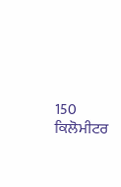150 ਕਿਲੋਮੀਟਰ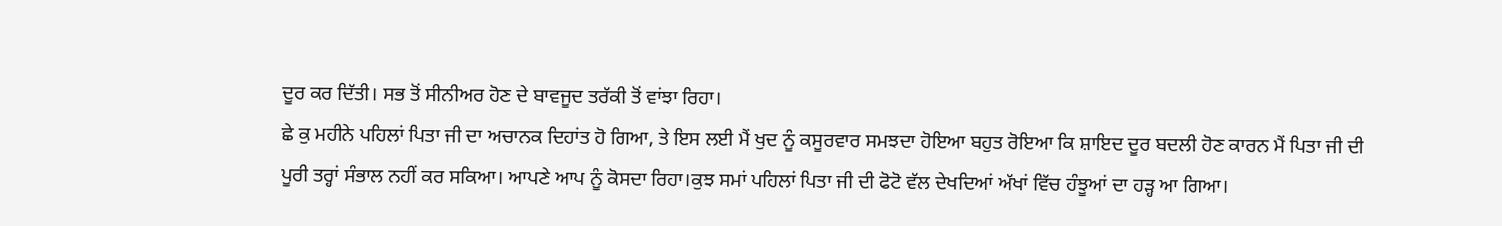ਦੂਰ ਕਰ ਦਿੱਤੀ। ਸਭ ਤੋਂ ਸੀਨੀਅਰ ਹੋਣ ਦੇ ਬਾਵਜੂਦ ਤਰੱਕੀ ਤੋਂ ਵਾਂਝਾ ਰਿਹਾ।
ਛੇ ਕੁ ਮਹੀਨੇ ਪਹਿਲਾਂ ਪਿਤਾ ਜੀ ਦਾ ਅਚਾਨਕ ਦਿਹਾਂਤ ਹੋ ਗਿਆ, ਤੇ ਇਸ ਲਈ ਮੈਂ ਖੁਦ ਨੂੰ ਕਸੂਰਵਾਰ ਸਮਝਦਾ ਹੋਇਆ ਬਹੁਤ ਰੋਇਆ ਕਿ ਸ਼ਾਇਦ ਦੂਰ ਬਦਲੀ ਹੋਣ ਕਾਰਨ ਮੈਂ ਪਿਤਾ ਜੀ ਦੀ ਪੂਰੀ ਤਰ੍ਹਾਂ ਸੰਭਾਲ ਨਹੀਂ ਕਰ ਸਕਿਆ। ਆਪਣੇ ਆਪ ਨੂੰ ਕੋਸਦਾ ਰਿਹਾ।ਕੁਝ ਸਮਾਂ ਪਹਿਲਾਂ ਪਿਤਾ ਜੀ ਦੀ ਫੋਟੋ ਵੱਲ ਦੇਖਦਿਆਂ ਅੱਖਾਂ ਵਿੱਚ ਹੰਝੂਆਂ ਦਾ ਹੜ੍ਹ ਆ ਗਿਆ।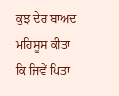ਕੁਝ ਦੇਰ ਬਾਅਦ ਮਹਿਸੂਸ ਕੀਤਾ ਕਿ ਜਿਵੇਂ ਪਿਤਾ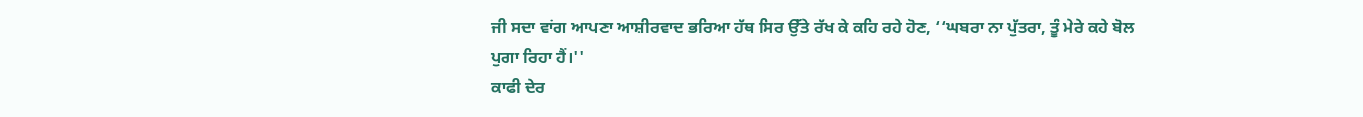ਜੀ ਸਦਾ ਵਾਂਗ ਆਪਣਾ ਆਸ਼ੀਰਵਾਦ ਭਰਿਆ ਹੱਥ ਸਿਰ ਉੱਤੇ ਰੱਖ ਕੇ ਕਹਿ ਰਹੇ ਹੋਣ, ‘‘ਘਬਰਾ ਨਾ ਪੁੱਤਰਾ, ਤੂੰ ਮੇਰੇ ਕਹੇ ਬੋਲ ਪੁਗਾ ਰਿਹਾ ਹੈਂ।''
ਕਾਫੀ ਦੇਰ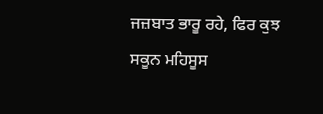ਜਜ਼ਬਾਤ ਭਾਰੂ ਰਹੇ, ਫਿਰ ਕੁਝ ਸਕੂਨ ਮਹਿਸੂਸ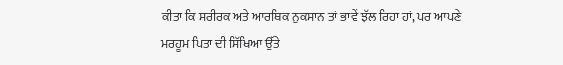ਕੀਤਾ ਕਿ ਸਰੀਰਕ ਅਤੇ ਆਰਥਿਕ ਨੁਕਸਾਨ ਤਾਂ ਭਾਵੇਂ ਝੱਲ ਰਿਹਾ ਹਾਂ, ਪਰ ਆਪਣੇ ਮਰਹੂਮ ਪਿਤਾ ਦੀ ਸਿੱਖਿਆ ਉੱਤੇ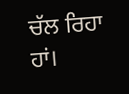ਚੱਲ ਰਿਹਾ ਹਾਂ।